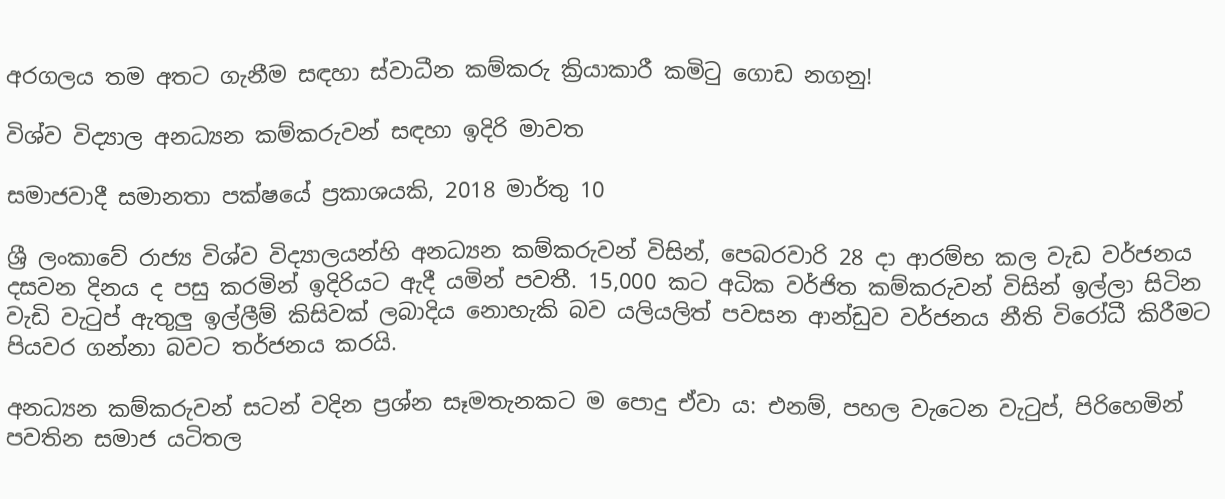අරගලය තම අතට ගැනීම සඳහා ස්වාධීන කම්කරු ක්‍රියාකාරී කමිටු ගොඩ නගනු!

විශ්ව විද්‍යාල අනධ්‍යන කම්කරුවන් සඳහා ඉදිරි මාවත

සමාජවාදී සමානතා පක්ෂයේ ප්‍රකාශයකි, 2018 මාර්තු 10

ශ්‍රී ලංකාවේ රාජ්‍ය විශ්ව විද්‍යාලයන්හි අනධ්‍යන කම්කරුවන් විසින්, පෙබරවාරි 28 දා ආරම්භ කල වැඩ වර්ජනය දසවන දිනය ද පසු කරමින් ඉදිරියට ඇදී යමින් පවතී. 15,000 කට අධික වර්ජිත කම්කරුවන් විසින් ඉල්ලා සිටින වැඩි වැටුප් ඇතුලු ඉල්ලීම් කිසිවක් ලබාදිය නොහැකි බව යලියලිත් පවසන ආන්ඩුව වර්ජනය නීති විරෝධී කිරීමට පියවර ගන්නා බවට තර්ජනය කරයි.

අනධ්‍යන කම්කරුවන් සටන් වදින ප්‍රශ්න සෑමතැනකට ම පොදු ඒවා ය: එනම්, පහල වැටෙන වැටුප්, පිරිහෙමින් පවතින සමාජ යටිතල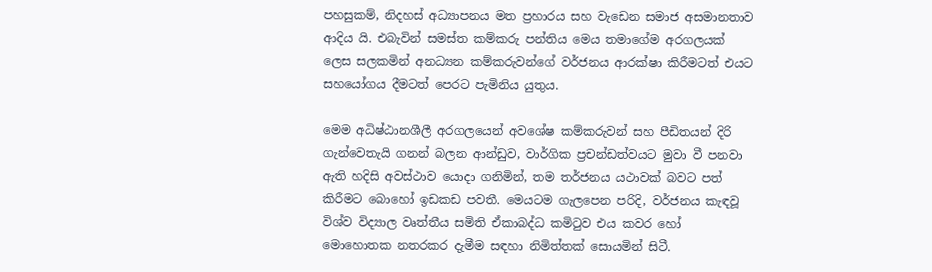පහසුකම්, නිදහස් අධ්‍යාපනය මත ප්‍රහාරය සහ වැඩෙන සමාජ අසමානතාව ආදිය යි. එබැවින් සමස්ත කම්කරු පන්තිය මෙය තමාගේම අරගලයක් ලෙස සලකමින් අනධ්‍යන කම්කරුවන්ගේ වර්ජනය ආරක්ෂා කිරීමටත් එයට සහයෝගය දීමටත් පෙරට පැමිනිය යුතුය.

මෙම අධිෂ්ඨානශීලී අරගලයෙන් අවශේෂ කම්කරුවන් සහ පීඩිතයන් දිරි ගැන්වෙතැයි ගනන් බලන ආන්ඩුව, වාර්ගික ප්‍රචන්ඩත්වයට මුවා වී පනවා ඇති හදිසි අවස්ථාව යොදා ගනිමින්, තම තර්ජනය යථාවක් බවට පත් කිරීමට බොහෝ ඉඩකඩ පවතී. මෙයටම ගැලපෙන පරිදි, වර්ජනය කැඳවූ විශ්ව විද්‍යාල වෘත්තීය සමිති ඒකාබද්ධ කමිටුව එය කවර හෝ මොහොතක නතරකර දැමීම සඳහා නිමිත්තක් සොයමින් සිටී.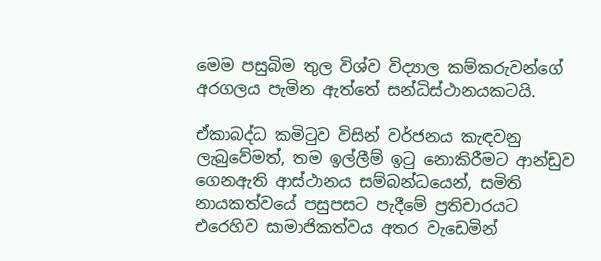මෙම පසුබිම තුල විශ්ව විද්‍යාල කම්කරුවන්ගේ අරගලය පැමින ඇත්තේ සන්ධිස්ථානයකටයි.

ඒකාබද්ධ කමිටුව විසින් වර්ජනය කැඳවනු ලැබුවේමත්, තම ඉල්ලීම් ඉටු නොකිරීමට ආන්ඩුව ගෙනඇති ආස්ථානය සම්බන්ධයෙන්, සමිති නායකත්වයේ පසුපසට පැදීමේ ප්‍රතිචාරයට එරෙහිව සාමාජිකත්වය අතර වැඩෙමින්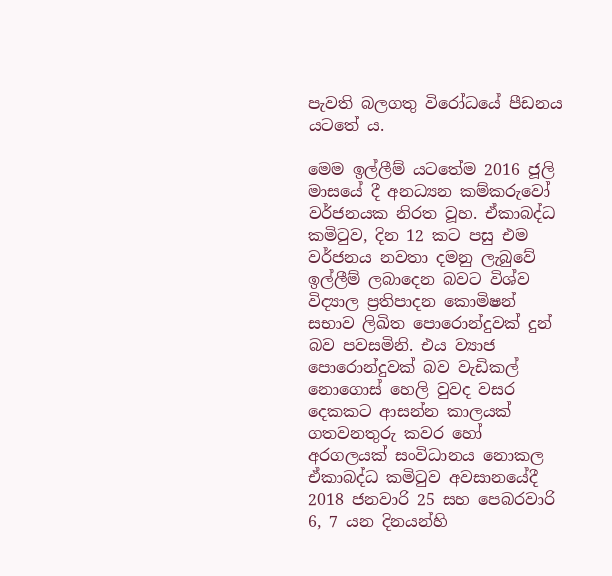පැවති බලගතු විරෝධයේ පීඩනය යටතේ ය.

මෙම ඉල්ලීම් යටතේම 2016 ජූලි මාසයේ දී අනධ්‍යන කම්කරුවෝ වර්ජනයක නිරත වූහ. ඒකාබද්ධ කමිටුව, දින 12 කට පසු එම වර්ජනය නවතා දමනු ලැබුවේ ඉල්ලීම් ලබාදෙන බවට විශ්ව විද්‍යාල ප්‍රතිපාදන කොමිෂන් සභාව ලිඛිත පොරොන්දුවක් දුන් බව පවසමිනි. එය ව්‍යාජ පොරොන්දුවක් බව වැඩිකල් නොගොස් හෙලි වුවද වසර දෙකකට ආසන්න කාලයක් ගතවනතුරු කවර හෝ අරගලයක් සංවිධානය නොකල ඒකාබද්ධ කමිටුව අවසානයේදී 2018 ජනවාරි 25 සහ පෙබරවාරි 6, 7 යන දිනයන්හි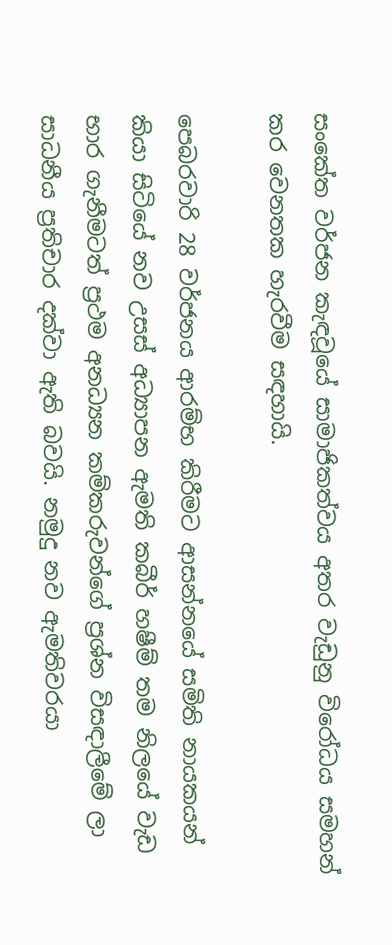සංකේත වර්ජන කැඳවූයේ සාමාජිකත්වය අතර වැඩුනු විරෝධය සමහන් කර වෙනතක හැරවීම සඳහායි.

පෙබරවාරි 28 වර්ජනය ආරම්භ කිරීමට ආසන්නයේ සමිති නායකයන් කියා සිටියේ නව උසස් අධ්‍යාපන ඇමති කබීර් හෂීම් තම නිලයේ වැඩ භාර ගැනීමටත් ප්‍රථම අනධ්‍යන කම්කරුවන්ගේ ප්‍රශ්න විසඳාලීමේ ලා සාධනීය ප්‍රතිචාර දක්වා ඇති බවයි. නමුදු නව ඇමතිවරයා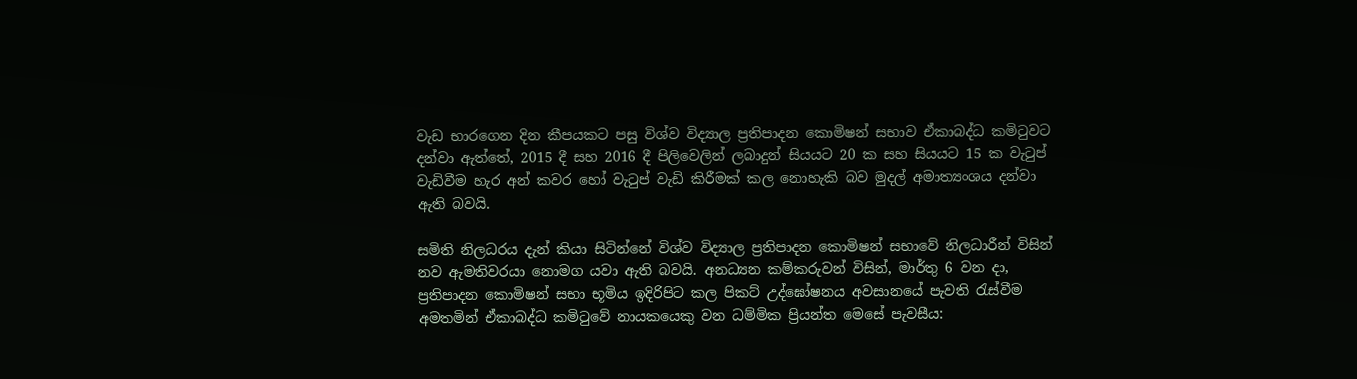වැඩ භාරගෙන දින කීපයකට පසු විශ්ව විද්‍යාල ප්‍රතිපාදන කොමිෂන් සභාව ඒකාබද්ධ කමිටුවට දන්වා ඇත්තේ, 2015 දී සහ 2016 දී පිලිවෙලින් ලබාදුන් සියයට 20 ක සහ සියයට 15 ක වැටුප් වැඩිවීම හැර අන් කවර හෝ වැටුප් වැඩි කිරීමක් කල නොහැකි බව මුදල් අමාත්‍යංශය දන්වා ඇති බවයි.

සමිති නිලධරය දැන් කියා සිටින්නේ විශ්ව විද්‍යාල ප්‍රතිපාදන කොමිෂන් සභාවේ නිලධාරීන් විසින් නව ඇමතිවරයා නොමග යවා ඇති බවයි. අනධ්‍යන කම්කරුවන් විසින්, මාර්තු 6 වන දා, ප්‍රතිපාදන කොමිෂන් සභා භූමිය ඉදිරිපිට කල පිකට් උද්ඝෝෂනය අවසානයේ පැවති රැස්වීම අමතමින් ඒකාබද්ධ කමිටුවේ නායකයෙකු වන ධම්මික ප්‍රියන්ත මෙසේ පැවසීය: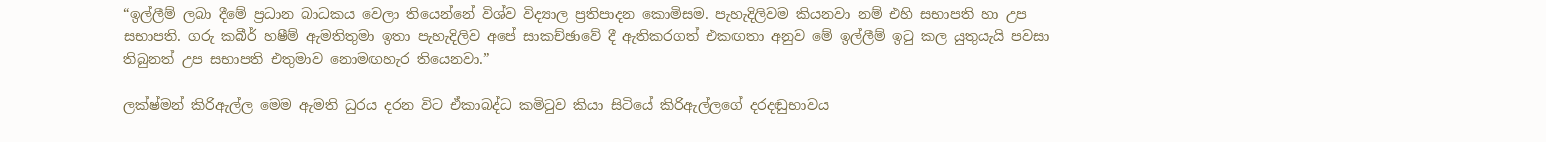“ඉල්ලීම් ලබා දීමේ ප්‍රධාන බාධකය වෙලා තියෙන්නේ විශ්ව විද්‍යාල ප්‍රතිපාදන කොමිසම. පැහැදිලිවම කියනවා නම් එහි සභාපති හා උප සභාපති. ගරු කබීර් හෂීම් ඇමතිතුමා ඉතා පැහැදිලිව අපේ සාකච්ඡාවේ දී ඇතිකරගත් එකඟතා අනුව මේ ඉල්ලීම් ඉටු කල යුතුයැයි පවසා තිබුනත් උප සභාපති එතුමාව නොමඟහැර තියෙනවා.”

ලක්ෂ්මන් කිරිඇල්ල මෙම ඇමති ධුරය දරන විට ඒකාබද්ධ කමිටුව කියා සිටියේ කිරිඇල්ලගේ දරදඬුභාවය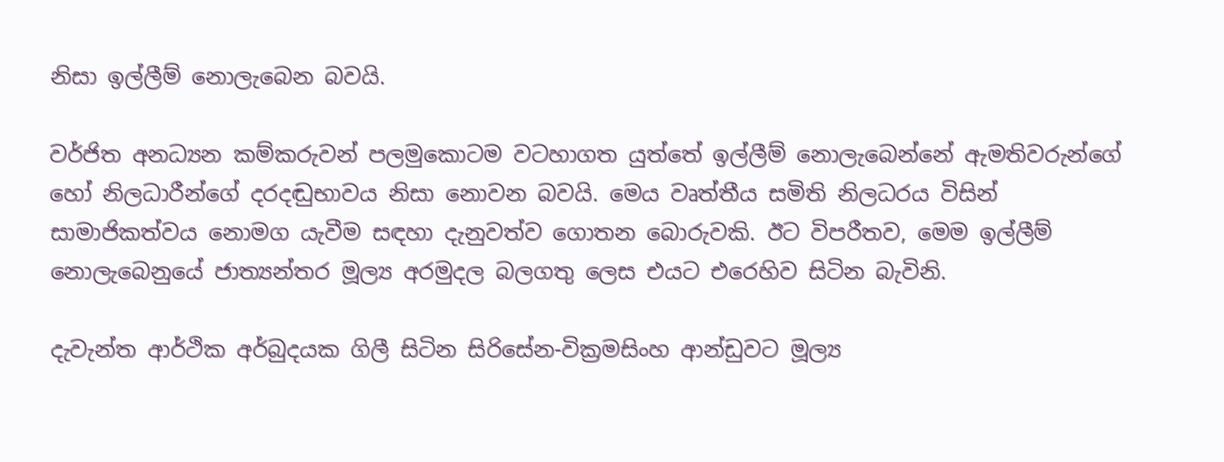නිසා ඉල්ලීම් නොලැබෙන බවයි.

වර්ජිත අනධ්‍යන කම්කරුවන් පලමුකොටම වටහාගත යුත්තේ ඉල්ලීම් නොලැබෙන්නේ ඇමතිවරුන්ගේ හෝ නිලධාරීන්ගේ දරදඬුභාවය නිසා නොවන බවයි. මෙය වෘත්තීය සමිති නිලධරය විසින් සාමාජිකත්වය නොමග යැවීම සඳහා දැනුවත්ව ගොතන බොරුවකි. ඊට විපරීතව, මෙම ඉල්ලීම් නොලැබෙනුයේ ජාත්‍යන්තර මූල්‍ය අරමුදල බලගතු ලෙස එයට එරෙහිව සිටින බැවිනි.

දැවැන්ත ආර්ථික අර්බුදයක ගිලී සිටින සිරිසේන-වික්‍රමසිංහ ආන්ඩුවට මූල්‍ය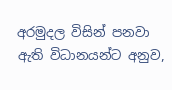අරමුදල විසින් පනවා ඇති විධානයන්ට අනුව,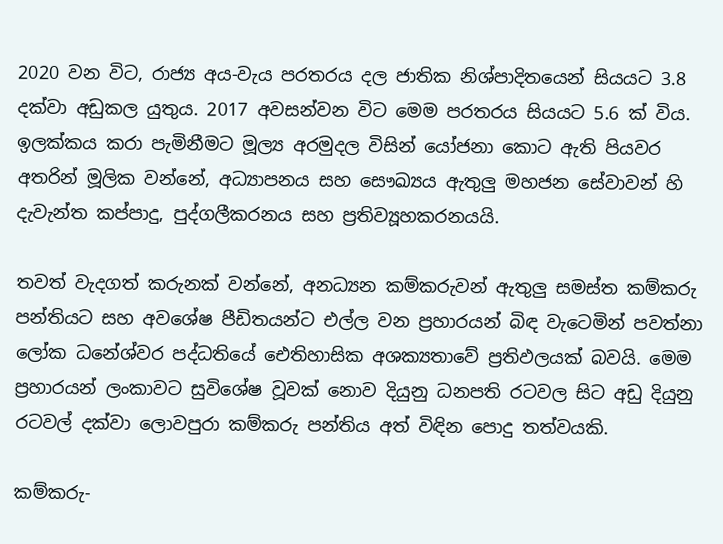2020 වන විට, රාජ්‍ය අය-වැය පරතරය දල ජාතික නිශ්පාදිතයෙන් සියයට 3.8 දක්වා අඩුකල යුතුය. 2017 අවසන්වන විට මෙම පරතරය සියයට 5.6 ක් විය. ඉලක්කය කරා පැමිනීමට මූල්‍ය අරමුදල විසින් යෝජනා කොට ඇති පියවර අතරින් මූලික වන්නේ, අධ්‍යාපනය සහ සෞඛ්‍යය ඇතුලු මහජන සේවාවන් හි දැවැන්ත කප්පාදු, පුද්ගලීකරනය සහ ප්‍රතිව්‍යූහකරනයයි.

තවත් වැදගත් කරුනක් වන්නේ, අනධ්‍යන කම්කරුවන් ඇතුලු සමස්ත කම්කරු පන්තියට සහ අවශේෂ පීඩිතයන්ට එල්ල වන ප්‍රහාරයන් බිඳ වැටෙමින් පවත්නා ලෝක ධනේශ්වර පද්ධතියේ ඓතිහාසික අශක්‍යතාවේ ප්‍රතිඵලයක් බවයි. මෙම ප්‍රහාරයන් ලංකාවට සුවිශේෂ වූවක් නොව දියුනු ධනපති රටවල සිට අඩු දියුනු රටවල් දක්වා ලොවපුරා කම්කරු පන්තිය අත් විඳින පොදු තත්වයකි.

කම්කරු-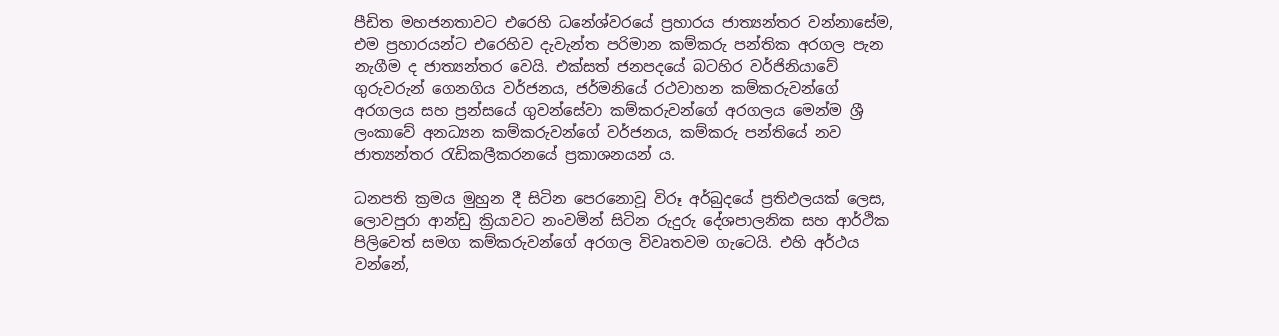පීඩිත මහජනතාවට එරෙහි ධනේශ්වරයේ ප්‍රහාරය ජාත්‍යන්තර වන්නාසේම, එම ප්‍රහාරයන්ට එරෙහිව දැවැන්ත පරිමාන කම්කරු පන්තික අරගල පැන නැගීම ද ජාත්‍යන්තර වෙයි. එක්සත් ජනපදයේ බටහිර වර්ජිනියාවේ ගුරුවරුන් ගෙනගිය වර්ජනය, ජර්මනියේ රථවාහන කම්කරුවන්ගේ අරගලය සහ ප්‍රන්සයේ ගුවන්සේවා කම්කරුවන්ගේ අරගලය මෙන්ම ශ්‍රී ලංකාවේ අනධ්‍යන කම්කරුවන්ගේ වර්ජනය, කම්කරු පන්තියේ නව ජාත්‍යන්තර රැඩිකලීකරනයේ ප්‍රකාශනයන් ය.

ධනපති ක්‍රමය මුහුන දී සිටින පෙරනොවූ විරූ අර්බුදයේ ප්‍රතිඵලයක් ලෙස, ලොවපුරා ආන්ඩු ක්‍රියාවට නංවමින් සිටින රුදුරු දේශපාලනික සහ ආර්ථික පිලිවෙත් සමග කම්කරුවන්ගේ අරගල විවෘතවම ගැටෙයි. එහි අර්ථය වන්නේ,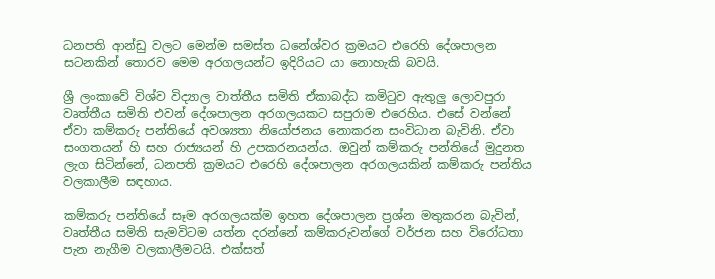ධනපති ආන්ඩු වලට මෙන්ම සමස්ත ධනේශ්වර ක්‍රමයට එරෙහි දේශපාලන සටනකින් තොරව මෙම අරගලයන්ට ඉදිරියට යා නොහැකි බවයි.

ශ්‍රී ලංකාවේ විශ්ව විද්‍යාල වාත්තීය සමිති ඒකාබද්ධ කමිටුව ඇතුලු ලොවපුරා වෘත්තීය සමිති එවන් දේශපාලන අරගලයකට සපුරාම එරෙහිය. එසේ වන්නේ ඒවා කම්කරු පන්තියේ අවශ්‍යතා නියෝජනය නොකරන සංවිධාන බැවිනි. ඒවා සංගතයන් හි සහ රාජ්‍යයන් හි උපකරනයන්ය. ඔවුන් කම්කරු පන්තියේ මුදුනත ලැග සිටින්නේ, ධනපති ක්‍රමයට එරෙහි දේශපාලන අරගලයකින් කම්කරු පන්තිය වලකාලීම සඳහාය.

කම්කරු පන්තියේ සෑම අරගලයක්ම ඉහත දේශපාලන ප්‍රශ්න මතුකරන බැවින්, වෘත්තීය සමිති සැමවිටම යත්න දරන්නේ කම්කරුවන්ගේ වර්ජන සහ විරෝධතා පැන නැගීම වලකාලීමටයි. එක්සත්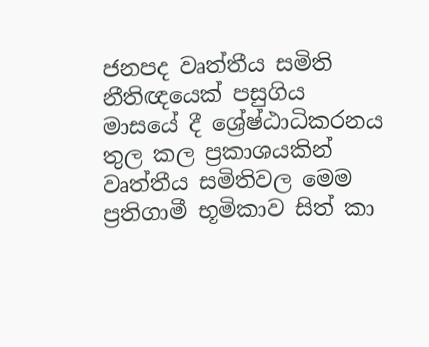ජනපද වෘත්තීය සමිති නීතිඥයෙක් පසුගිය මාසයේ දී ශ්‍රේෂ්ඨාධිකරනය තුල කල ප්‍රකාශයකින් වෘත්තීය සමිතිවල මෙම ප්‍රතිගාමී භූමිකාව සිත් කා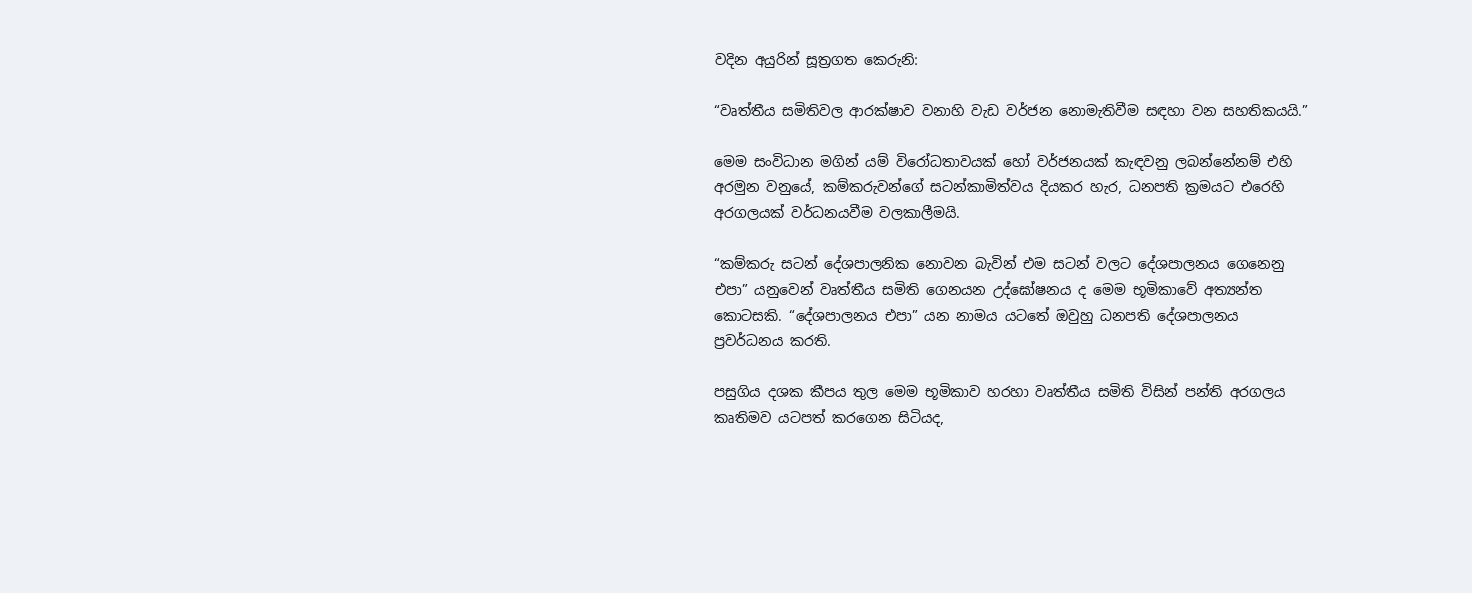වදින අයුරින් සූත්‍රගත කෙරුනි:

“වෘත්තීය සමිතිවල ආරක්ෂාව වනාහි වැඩ වර්ජන නොමැතිවීම සඳහා වන සහතිකයයි.”

මෙම සංවිධාන මගින් යම් විරෝධතාවයක් හෝ වර්ජනයක් කැඳවනු ලබන්නේනම් එහි අරමුන වනුයේ, කම්කරුවන්ගේ සටන්කාමිත්වය දියකර හැර, ධනපති ක්‍රමයට එරෙහි අරගලයක් වර්ධනයවීම වලකාලීමයි.

“කම්කරු සටන් දේශපාලනික නොවන බැවින් එම සටන් වලට දේශපාලනය ගෙනෙනු එපා” යනුවෙන් වෘත්තීය සමිති ගෙනයන උද්ඝෝෂනය ද මෙම භූමිකාවේ අත්‍යන්ත කොටසකි. “දේශපාලනය එපා” යන නාමය යටතේ ඔවුහු ධනපති දේශපාලනය ප්‍රවර්ධනය කරති.

පසුගිය දශක කීපය තුල මෙම භූමිකාව හරහා වෘත්තීය සමිති විසින් පන්ති අරගලය කෘතිමව යටපත් කරගෙන සිටියද,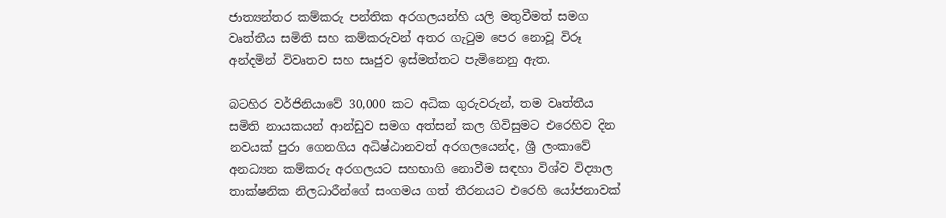ජාත්‍යන්තර කම්කරු පන්තික අරගලයන්හි යලි මතුවීමත් සමග වෘත්තීය සමිති සහ කම්කරුවන් අතර ගැටුම පෙර නොවූ විරූ අන්දමින් විවෘතව සහ සෘජුව ඉස්මත්තට පැමිනෙනු ඇත.

බටහිර වර්ජිනියාවේ 30,000 කට අධික ගුරුවරුන්, තම වෘත්තීය සමිති නායකයන් ආන්ඩුව සමග අත්සන් කල ගිවිසුමට එරෙහිව දින නවයක් පුරා ගෙනගිය අධිෂ්ඨානවත් අරගලයෙන්ද, ශ්‍රී ලංකාවේ අනධ්‍යන කම්කරු අරගලයට සහභාගි නොවීම සඳහා විශ්ව විද්‍යාල තාක්ෂනික නිලධාරීන්ගේ සංගමය ගත් තීරනයට එරෙහි යෝජනාවක්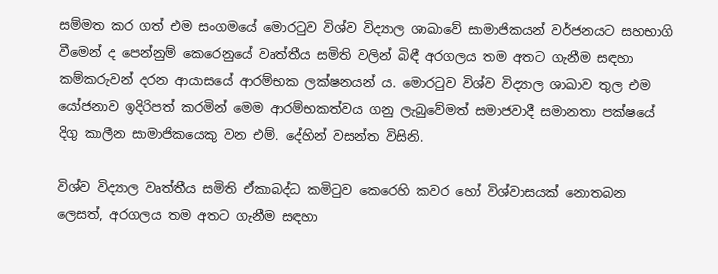සම්මත කර ගත් එම සංගමයේ මොරටුව විශ්ව විද්‍යාල ශාඛාවේ සාමාජිකයන් වර්ජනයට සහභාගි වීමෙන් ද පෙන්නුම් කෙරෙනුයේ වෘත්තීය සමිති වලින් බිඳී අරගලය තම අතට ගැනීම සඳහා කම්කරුවන් දරන ආයාසයේ ආරම්භක ලක්ෂනයන් ය. මොරටුව විශ්ව විද්‍යාල ශාඛාව තුල එම යෝජනාව ඉදිරිපත් කරමින් මෙම ආරම්භකත්වය ගනු ලැබුවේමත් සමාජවාදී සමානතා පක්ෂයේ දිගු කාලීන සාමාජිකයෙකු වන එම්. දේහින් වසන්ත විසිනි.

විශ්ව විද්‍යාල වෘත්තීය සමිති ඒකාබද්ධ කමිටුව කෙරෙහි කවර හෝ විශ්වාසයක් නොතබන ලෙසත්, අරගලය තම අතට ගැනීම සඳහා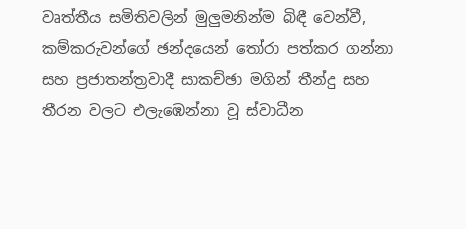වෘත්තීය සමිතිවලින් මුලුමනින්ම බිඳී වෙන්වී, කම්කරුවන්ගේ ඡන්දයෙන් තෝරා පත්කර ගන්නා සහ ප්‍රජාතන්ත්‍රවාදී සාකච්ඡා මගින් තීන්දු සහ තීරන වලට එලැඹෙන්නා වූ ස්වාධීන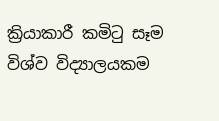ක්‍රියාකාරී කමිටු සෑම විශ්ව විද්‍යාලයකම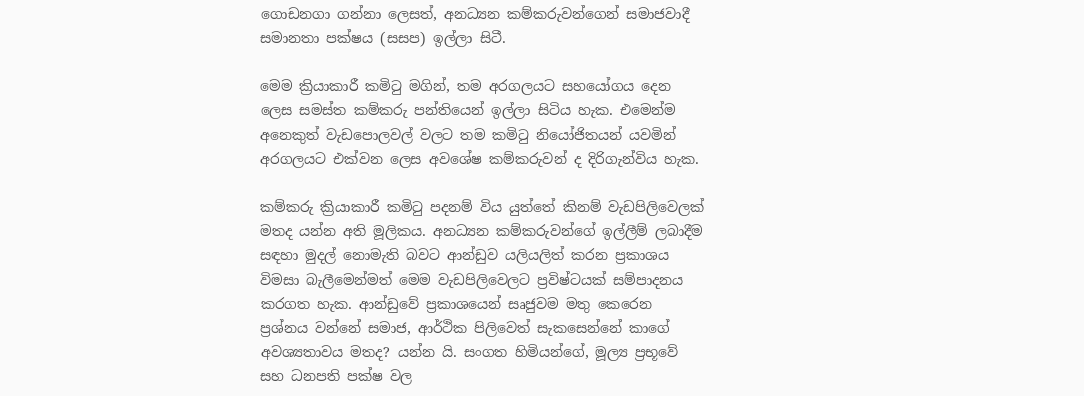ගොඩනගා ගන්නා ලෙසත්, අනධ්‍යන කම්කරුවන්ගෙන් සමාජවාදී සමානතා පක්ෂය (සසප) ඉල්ලා සිටී.

මෙම ක්‍රියාකාරී කමිටු මගින්, තම අරගලයට සහයෝගය දෙන ලෙස සමස්ත කම්කරු පන්තියෙන් ඉල්ලා සිටිය හැක. එමෙන්ම අනෙකුත් වැඩපොලවල් වලට තම කමිටු නියෝජිතයන් යවමින් අරගලයට එක්වන ලෙස අවශේෂ කම්කරුවන් ද දිරිගැන්විය හැක.

කම්කරු ක්‍රියාකාරී කමිටු පදනම් විය යුත්තේ කිනම් වැඩපිලිවෙලක් මතද යන්න අති මූලිකය. අනධ්‍යන කම්කරුවන්ගේ ඉල්ලීම් ලබාදීම සඳහා මුදල් නොමැති බවට ආන්ඩුව යලියලිත් කරන ප්‍රකාශය විමසා බැලීමෙන්මත් මෙම වැඩපිලිවෙලට ප්‍රවිෂ්ටයක් සම්පාදනය කරගත හැක. ආන්ඩුවේ ප්‍රකාශයෙන් සෘජුවම මතු කෙරෙන ප්‍රශ්නය වන්නේ සමාජ, ආර්ථික පිලිවෙත් සැකසෙන්නේ කාගේ අවශ්‍යතාවය මතද? යන්න යි. සංගත හිමියන්ගේ, මූල්‍ය ප්‍රභූවේ සහ ධනපති පක්ෂ වල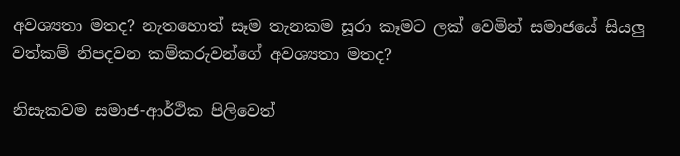අවශ්‍යතා මතද? නැතහොත් සෑම තැනකම සූරා කෑමට ලක් වෙමින් සමාජයේ සියලු වත්කම් නිපදවන කම්කරුවන්ගේ අවශ්‍යතා මතද?

නිසැකවම සමාජ-ආර්ථික පිලිවෙත්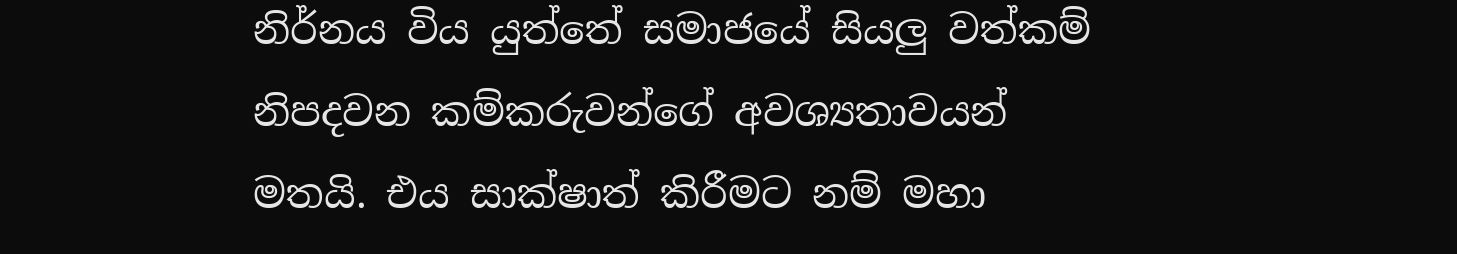නිර්නය විය යුත්තේ සමාජයේ සියලු වත්කම් නිපදවන කම්කරුවන්ගේ අවශ්‍යතාවයන් මතයි. එය සාක්ෂාත් කිරීමට නම් මහා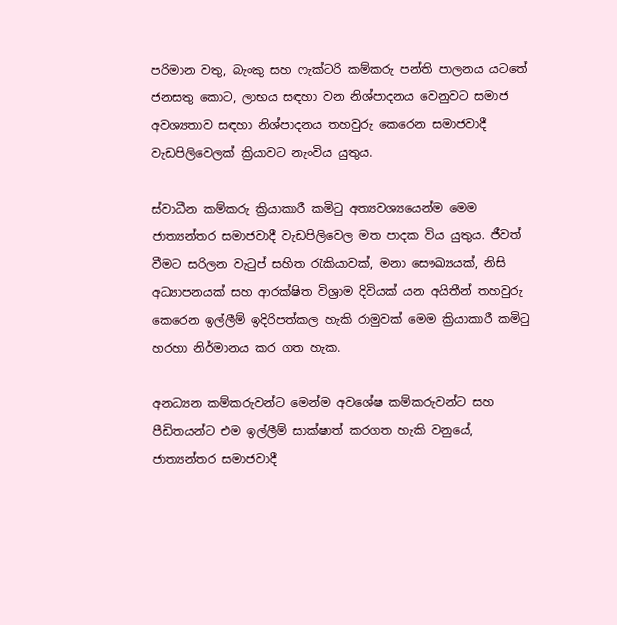පරිමාන වතු, බැංකු සහ ෆැක්ටරි කම්කරු පන්ති පාලනය යටතේ ජනසතු කොට, ලාභය සඳහා වන නිශ්පාදනය වෙනුවට සමාජ අවශ්‍යතාව සඳහා නිශ්පාදනය තහවුරු කෙරෙන සමාජවාදී වැඩපිලිවෙලක් ක්‍රියාවට නැංවිය යුතුය.

ස්වාධීන කම්කරු ක්‍රියාකාරී කමිටු අත්‍යවශ්‍යයෙන්ම මෙම ජාත්‍යන්තර සමාජවාදී වැඩපිලිවෙල මත පාදක විය යුතුය. ජීවත් වීමට සරිලන වැටුප් සහිත රැකියාවක්, මනා සෞඛ්‍යයක්, නිසි අධ්‍යාපනයක් සහ ආරක්ෂිත විශ්‍රාම දිවියක් යන අයිතීන් තහවුරු කෙරෙන ඉල්ලීම් ඉදිරිපත්කල හැකි රාමුවක් මෙම ක්‍රියාකාරී කමිටු හරහා නිර්මානය කර ගත හැක.

අනධ්‍යන කම්කරුවන්ට මෙන්ම අවශේෂ කම්කරුවන්ට සහ පීඩිතයන්ට එම ඉල්ලීම් සාක්ෂාත් කරගත හැකි වනුයේ, ජාත්‍යන්තර සමාජවාදී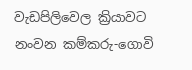වැඩපිලිවෙල ක්‍රියාවට නංවන කම්කරු-ගොවි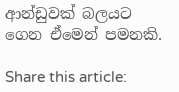ආන්ඩුවක් බලයට ගෙන ඒමෙන් පමනකි.

Share this article: